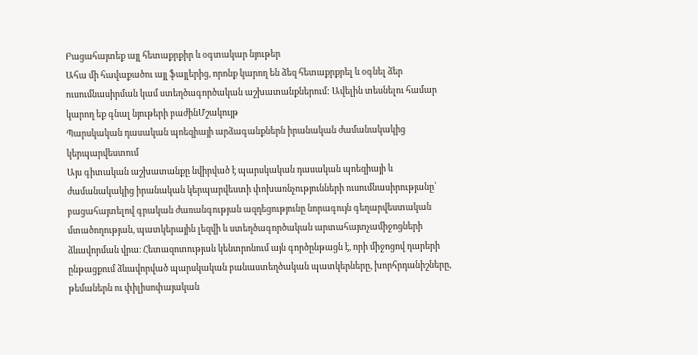Բացահայտեք այլ հետաքրքիր և օգտակար նյութեր
Ահա մի հավաքածու այլ ֆայլերից, որոնք կարող են ձեզ հետաքրքրել և օգնել ձեր ուսումնասիրման կամ ստեղծագործական աշխատանքներում: Ավելին տեսնելու համար կարող եք գնալ նյութերի բաժինՄշակույթ
Պարսկական դասական պոեզիայի արձագանքներն իրանական ժամանակակից կերպարվեստում
Այս գիտական աշխատանքը նվիրված է պարսկական դասական պոեզիայի և ժամանակակից իրանական կերպարվեստի փոխառնչությունների ուսումնասիրությանը՝ բացահայտելով գրական ժառանգության ազդեցությունը նորագույն գեղարվեստական մտածողության, պատկերային լեզվի և ստեղծագործական արտահայտչամիջոցների ձևավորման վրա։ Հետազոտության կենտրոնում այն գործընթացն է, որի միջոցով դարերի ընթացքում ձևավորված պարսկական բանաստեղծական պատկերները, խորհրդանիշները, թեմաներն ու փիլիսոփայական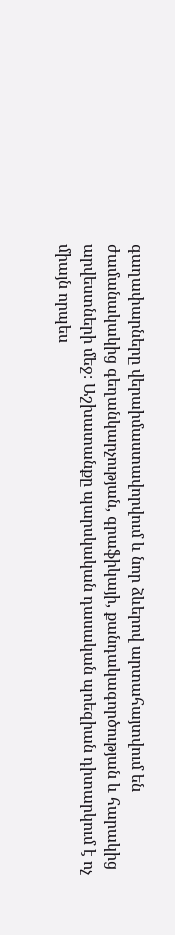գաղափարները վերաիմաստավորվում և նոր ձևերով արտահայտվում են ժամանակակից գեղանկարչության, գրաֆիկայի, քանդակագործության և հարակից արվեստների մեջ։ Աշխատանքը պարսկական դասական պոեզիան դիտարկում է ոչ միայն որպես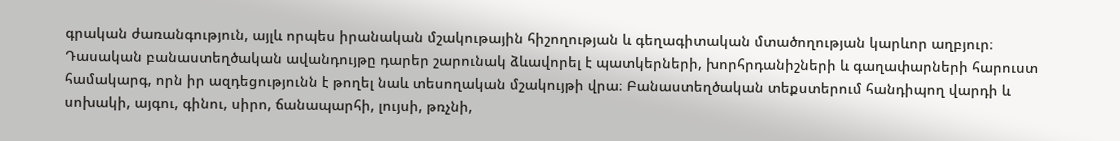գրական ժառանգություն, այլև որպես իրանական մշակութային հիշողության և գեղագիտական մտածողության կարևոր աղբյուր։ Դասական բանաստեղծական ավանդույթը դարեր շարունակ ձևավորել է պատկերների, խորհրդանիշների և գաղափարների հարուստ համակարգ, որն իր ազդեցությունն է թողել նաև տեսողական մշակույթի վրա։ Բանաստեղծական տեքստերում հանդիպող վարդի և սոխակի, այգու, գինու, սիրո, ճանապարհի, լույսի, թռչնի,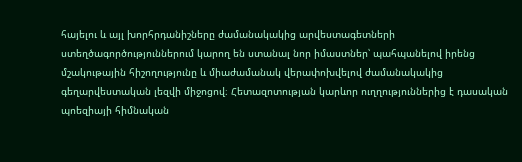հայելու և այլ խորհրդանիշները ժամանակակից արվեստագետների ստեղծագործություններում կարող են ստանալ նոր իմաստներ՝ պահպանելով իրենց մշակութային հիշողությունը և միաժամանակ վերափոխվելով ժամանակակից գեղարվեստական լեզվի միջոցով։ Հետազոտության կարևոր ուղղություններից է դասական պոեզիայի հիմնական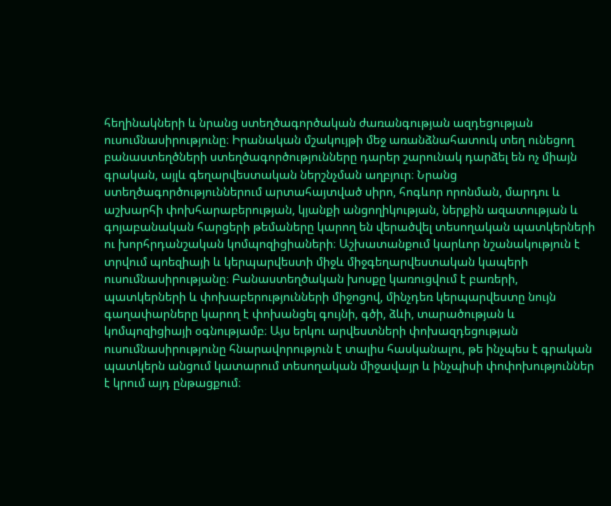հեղինակների և նրանց ստեղծագործական ժառանգության ազդեցության ուսումնասիրությունը։ Իրանական մշակույթի մեջ առանձնահատուկ տեղ ունեցող բանաստեղծների ստեղծագործությունները դարեր շարունակ դարձել են ոչ միայն գրական, այլև գեղարվեստական ներշնչման աղբյուր։ Նրանց ստեղծագործություններում արտահայտված սիրո, հոգևոր որոնման, մարդու և աշխարհի փոխհարաբերության, կյանքի անցողիկության, ներքին ազատության և գոյաբանական հարցերի թեմաները կարող են վերածվել տեսողական պատկերների ու խորհրդանշական կոմպոզիցիաների։ Աշխատանքում կարևոր նշանակություն է տրվում պոեզիայի և կերպարվեստի միջև միջգեղարվեստական կապերի ուսումնասիրությանը։ Բանաստեղծական խոսքը կառուցվում է բառերի, պատկերների և փոխաբերությունների միջոցով, մինչդեռ կերպարվեստը նույն գաղափարները կարող է փոխանցել գույնի, գծի, ձևի, տարածության և կոմպոզիցիայի օգնությամբ։ Այս երկու արվեստների փոխազդեցության ուսումնասիրությունը հնարավորություն է տալիս հասկանալու, թե ինչպես է գրական պատկերն անցում կատարում տեսողական միջավայր և ինչպիսի փոփոխություններ է կրում այդ ընթացքում։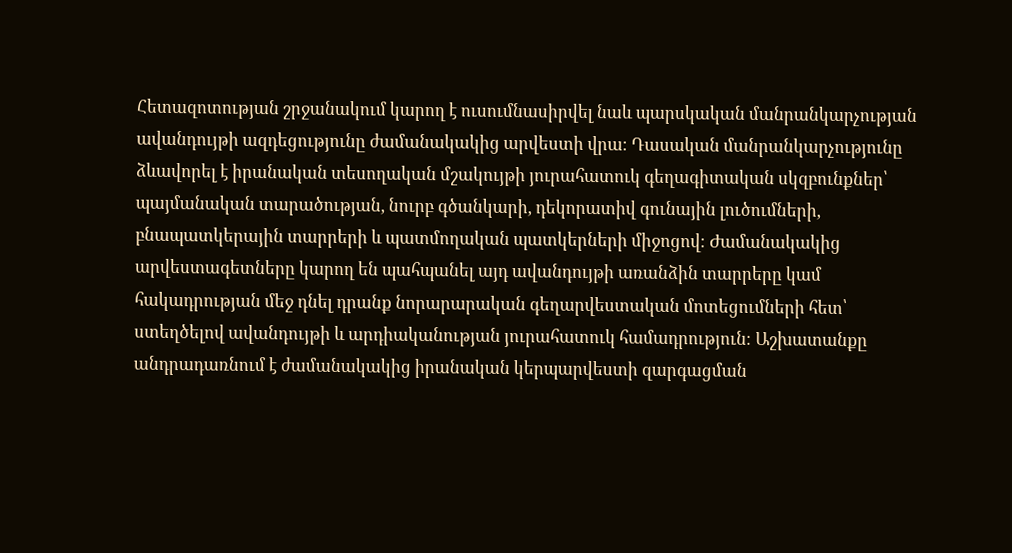Հետազոտության շրջանակում կարող է ուսումնասիրվել նաև պարսկական մանրանկարչության ավանդույթի ազդեցությունը ժամանակակից արվեստի վրա։ Դասական մանրանկարչությունը ձևավորել է իրանական տեսողական մշակույթի յուրահատուկ գեղագիտական սկզբունքներ՝ պայմանական տարածության, նուրբ գծանկարի, դեկորատիվ գունային լուծումների, բնապատկերային տարրերի և պատմողական պատկերների միջոցով։ Ժամանակակից արվեստագետները կարող են պահպանել այդ ավանդույթի առանձին տարրերը կամ հակադրության մեջ դնել դրանք նորարարական գեղարվեստական մոտեցումների հետ՝ ստեղծելով ավանդույթի և արդիականության յուրահատուկ համադրություն։ Աշխատանքը անդրադառնում է ժամանակակից իրանական կերպարվեստի զարգացման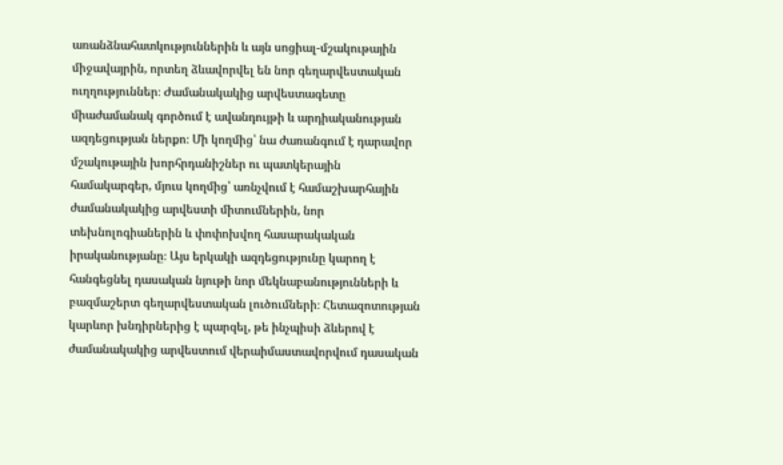առանձնահատկություններին և այն սոցիալ-մշակութային միջավայրին, որտեղ ձևավորվել են նոր գեղարվեստական ուղղություններ։ Ժամանակակից արվեստագետը միաժամանակ գործում է ավանդույթի և արդիականության ազդեցության ներքո։ Մի կողմից՝ նա ժառանգում է դարավոր մշակութային խորհրդանիշներ ու պատկերային համակարգեր, մյուս կողմից՝ առնչվում է համաշխարհային ժամանակակից արվեստի միտումներին, նոր տեխնոլոգիաներին և փոփոխվող հասարակական իրականությանը։ Այս երկակի ազդեցությունը կարող է հանգեցնել դասական նյութի նոր մեկնաբանությունների և բազմաշերտ գեղարվեստական լուծումների։ Հետազոտության կարևոր խնդիրներից է պարզել, թե ինչպիսի ձևերով է ժամանակակից արվեստում վերաիմաստավորվում դասական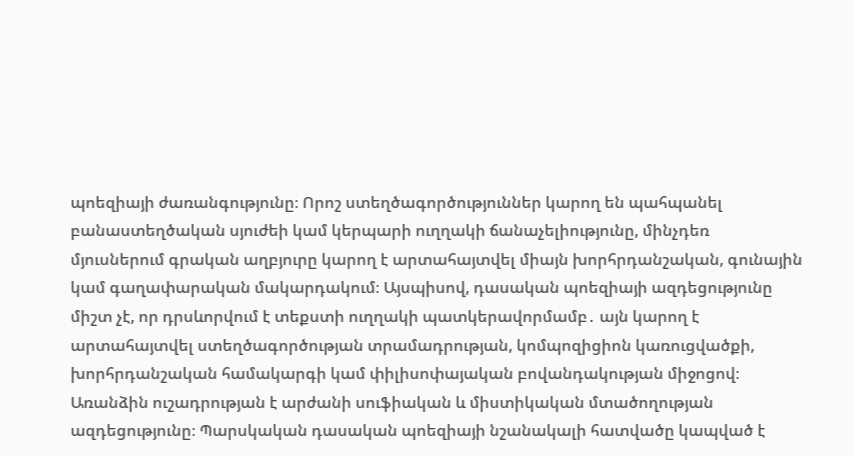պոեզիայի ժառանգությունը։ Որոշ ստեղծագործություններ կարող են պահպանել բանաստեղծական սյուժեի կամ կերպարի ուղղակի ճանաչելիությունը, մինչդեռ մյուսներում գրական աղբյուրը կարող է արտահայտվել միայն խորհրդանշական, գունային կամ գաղափարական մակարդակում։ Այսպիսով, դասական պոեզիայի ազդեցությունը միշտ չէ, որ դրսևորվում է տեքստի ուղղակի պատկերավորմամբ․ այն կարող է արտահայտվել ստեղծագործության տրամադրության, կոմպոզիցիոն կառուցվածքի, խորհրդանշական համակարգի կամ փիլիսոփայական բովանդակության միջոցով։ Առանձին ուշադրության է արժանի սուֆիական և միստիկական մտածողության ազդեցությունը։ Պարսկական դասական պոեզիայի նշանակալի հատվածը կապված է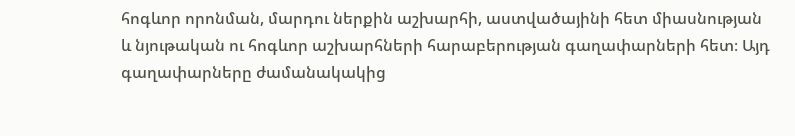հոգևոր որոնման, մարդու ներքին աշխարհի, աստվածայինի հետ միասնության և նյութական ու հոգևոր աշխարհների հարաբերության գաղափարների հետ։ Այդ գաղափարները ժամանակակից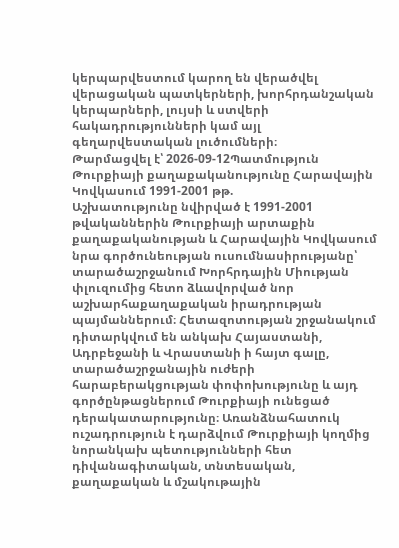կերպարվեստում կարող են վերածվել վերացական պատկերների, խորհրդանշական կերպարների, լույսի և ստվերի հակադրությունների կամ այլ գեղարվեստական լուծումների։
Թարմացվել է՝ 2026-09-12Պատմություն
Թուրքիայի քաղաքականությունը Հարավային Կովկասում 1991-2001 թթ.
Աշխատությունը նվիրված է 1991-2001 թվականներին Թուրքիայի արտաքին քաղաքականության և Հարավային Կովկասում նրա գործունեության ուսումնասիրությանը՝ տարածաշրջանում Խորհրդային Միության փլուզումից հետո ձևավորված նոր աշխարհաքաղաքական իրադրության պայմաններում։ Հետազոտության շրջանակում դիտարկվում են անկախ Հայաստանի, Ադրբեջանի և Վրաստանի ի հայտ գալը, տարածաշրջանային ուժերի հարաբերակցության փոփոխությունը և այդ գործընթացներում Թուրքիայի ունեցած դերակատարությունը։ Առանձնահատուկ ուշադրություն է դարձվում Թուրքիայի կողմից նորանկախ պետությունների հետ դիվանագիտական, տնտեսական, քաղաքական և մշակութային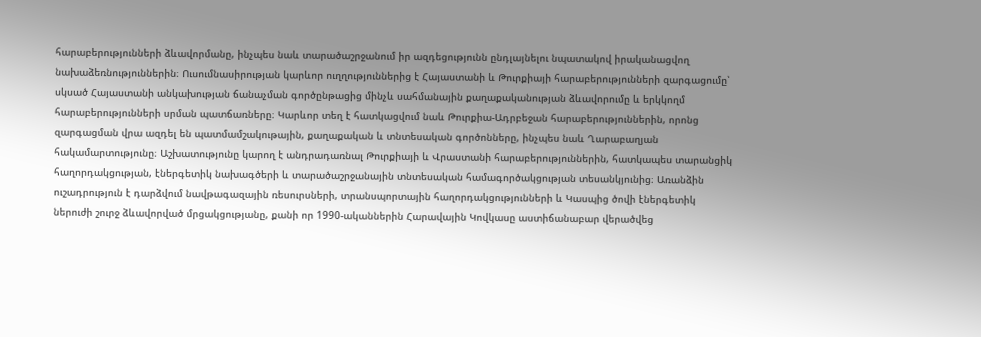հարաբերությունների ձևավորմանը, ինչպես նաև տարածաշրջանում իր ազդեցությունն ընդլայնելու նպատակով իրականացվող նախաձեռնություններին։ Ուսումնասիրության կարևոր ուղղություններից է Հայաստանի և Թուրքիայի հարաբերությունների զարգացումը՝ սկսած Հայաստանի անկախության ճանաչման գործընթացից մինչև սահմանային քաղաքականության ձևավորումը և երկկողմ հարաբերությունների սրման պատճառները։ Կարևոր տեղ է հատկացվում նաև Թուրքիա-Ադրբեջան հարաբերություններին, որոնց զարգացման վրա ազդել են պատմամշակութային, քաղաքական և տնտեսական գործոնները, ինչպես նաև Ղարաբաղյան հակամարտությունը։ Աշխատությունը կարող է անդրադառնալ Թուրքիայի և Վրաստանի հարաբերություններին, հատկապես տարանցիկ հաղորդակցության, էներգետիկ նախագծերի և տարածաշրջանային տնտեսական համագործակցության տեսանկյունից։ Առանձին ուշադրություն է դարձվում նավթագազային ռեսուրսների, տրանսպորտային հաղորդակցությունների և Կասպից ծովի էներգետիկ ներուժի շուրջ ձևավորված մրցակցությանը, քանի որ 1990-ականներին Հարավային Կովկասը աստիճանաբար վերածվեց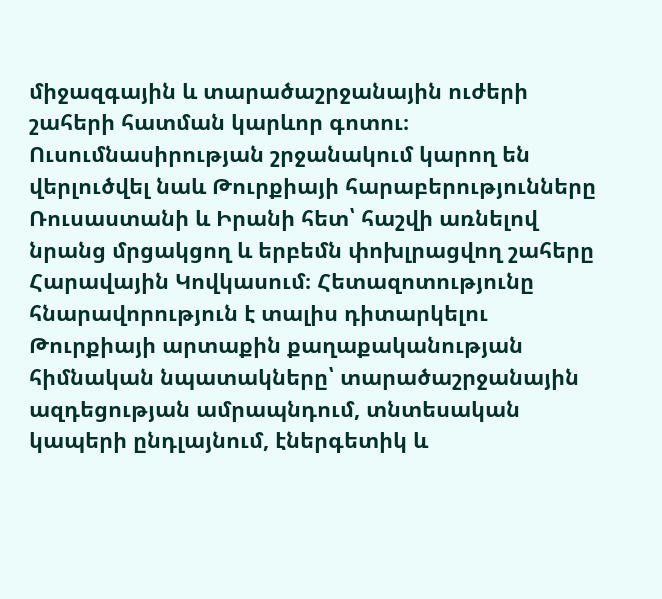միջազգային և տարածաշրջանային ուժերի շահերի հատման կարևոր գոտու։ Ուսումնասիրության շրջանակում կարող են վերլուծվել նաև Թուրքիայի հարաբերությունները Ռուսաստանի և Իրանի հետ՝ հաշվի առնելով նրանց մրցակցող և երբեմն փոխլրացվող շահերը Հարավային Կովկասում։ Հետազոտությունը հնարավորություն է տալիս դիտարկելու Թուրքիայի արտաքին քաղաքականության հիմնական նպատակները՝ տարածաշրջանային ազդեցության ամրապնդում, տնտեսական կապերի ընդլայնում, էներգետիկ և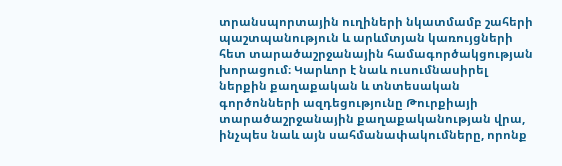տրանսպորտային ուղիների նկատմամբ շահերի պաշտպանություն և արևմտյան կառույցների հետ տարածաշրջանային համագործակցության խորացում։ Կարևոր է նաև ուսումնասիրել ներքին քաղաքական և տնտեսական գործոնների ազդեցությունը Թուրքիայի տարածաշրջանային քաղաքականության վրա, ինչպես նաև այն սահմանափակումները, որոնք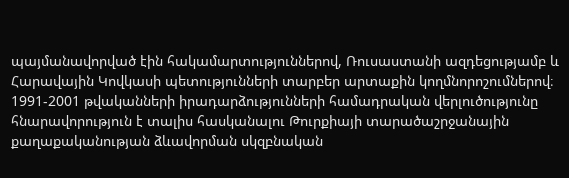պայմանավորված էին հակամարտություններով, Ռուսաստանի ազդեցությամբ և Հարավային Կովկասի պետությունների տարբեր արտաքին կողմնորոշումներով։ 1991-2001 թվականների իրադարձությունների համադրական վերլուծությունը հնարավորություն է տալիս հասկանալու Թուրքիայի տարածաշրջանային քաղաքականության ձևավորման սկզբնական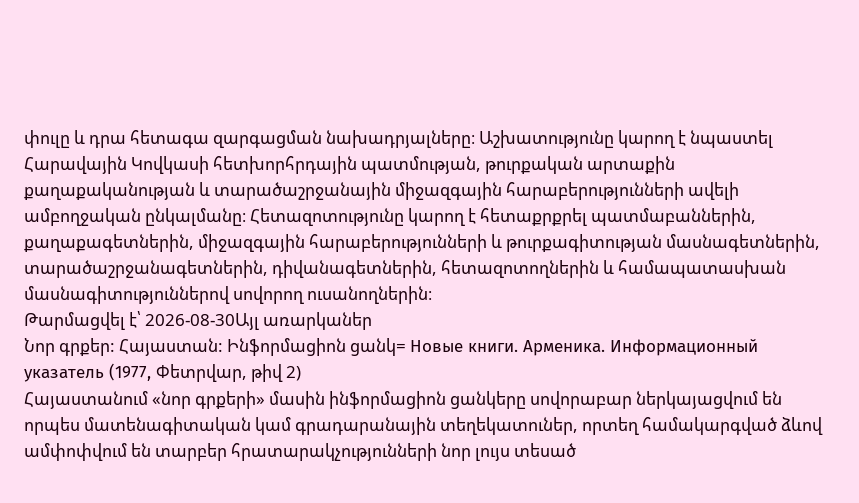փուլը և դրա հետագա զարգացման նախադրյալները։ Աշխատությունը կարող է նպաստել Հարավային Կովկասի հետխորհրդային պատմության, թուրքական արտաքին քաղաքականության և տարածաշրջանային միջազգային հարաբերությունների ավելի ամբողջական ընկալմանը։ Հետազոտությունը կարող է հետաքրքրել պատմաբաններին, քաղաքագետներին, միջազգային հարաբերությունների և թուրքագիտության մասնագետներին, տարածաշրջանագետներին, դիվանագետներին, հետազոտողներին և համապատասխան մասնագիտություններով սովորող ուսանողներին։
Թարմացվել է՝ 2026-08-30Այլ առարկաներ
Նոր գրքեր: Հայաստան: Ինֆորմացիոն ցանկ= Новые книги. Арменика. Информационный указатель (1977, Փետրվար, թիվ 2)
Հայաստանում «նոր գրքերի» մասին ինֆորմացիոն ցանկերը սովորաբար ներկայացվում են որպես մատենագիտական կամ գրադարանային տեղեկատուներ, որտեղ համակարգված ձևով ամփոփվում են տարբեր հրատարակչությունների նոր լույս տեսած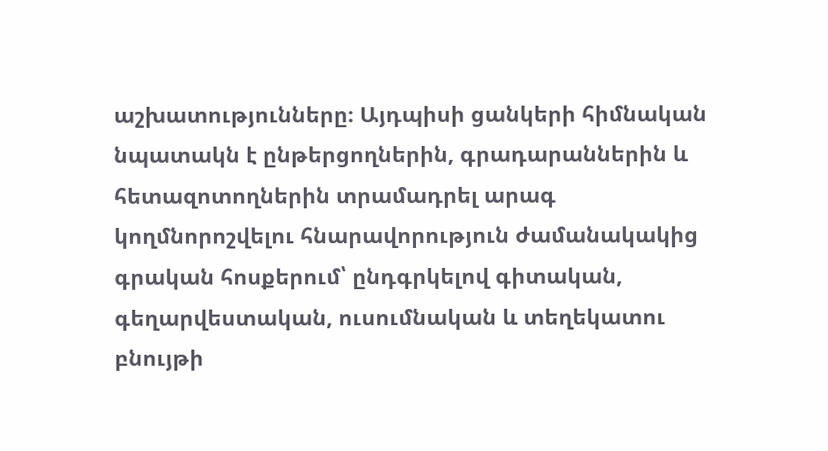աշխատությունները։ Այդպիսի ցանկերի հիմնական նպատակն է ընթերցողներին, գրադարաններին և հետազոտողներին տրամադրել արագ կողմնորոշվելու հնարավորություն ժամանակակից գրական հոսքերում՝ ընդգրկելով գիտական, գեղարվեստական, ուսումնական և տեղեկատու բնույթի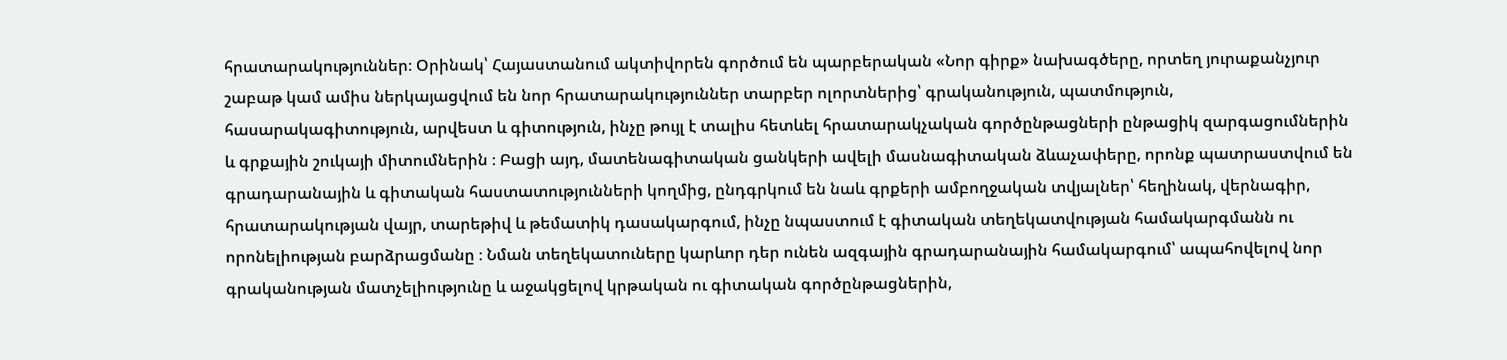հրատարակություններ։ Օրինակ՝ Հայաստանում ակտիվորեն գործում են պարբերական «Նոր գիրք» նախագծերը, որտեղ յուրաքանչյուր շաբաթ կամ ամիս ներկայացվում են նոր հրատարակություններ տարբեր ոլորտներից՝ գրականություն, պատմություն, հասարակագիտություն, արվեստ և գիտություն, ինչը թույլ է տալիս հետևել հրատարակչական գործընթացների ընթացիկ զարգացումներին և գրքային շուկայի միտումներին ։ Բացի այդ, մատենագիտական ցանկերի ավելի մասնագիտական ձևաչափերը, որոնք պատրաստվում են գրադարանային և գիտական հաստատությունների կողմից, ընդգրկում են նաև գրքերի ամբողջական տվյալներ՝ հեղինակ, վերնագիր, հրատարակության վայր, տարեթիվ և թեմատիկ դասակարգում, ինչը նպաստում է գիտական տեղեկատվության համակարգմանն ու որոնելիության բարձրացմանը ։ Նման տեղեկատուները կարևոր դեր ունեն ազգային գրադարանային համակարգում՝ ապահովելով նոր գրականության մատչելիությունը և աջակցելով կրթական ու գիտական գործընթացներին,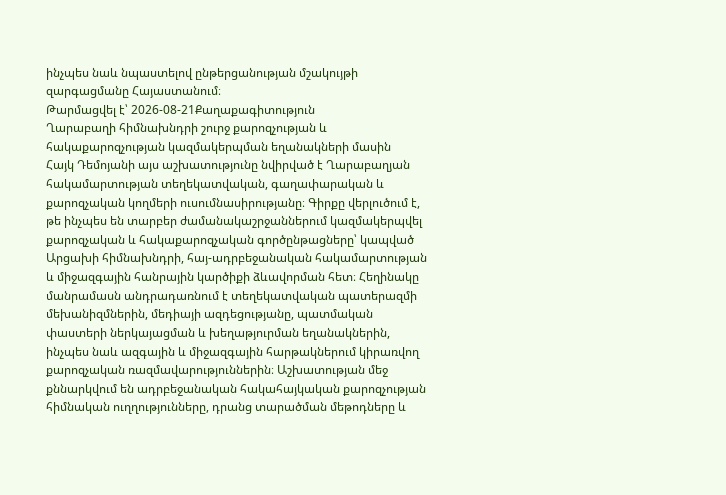ինչպես նաև նպաստելով ընթերցանության մշակույթի զարգացմանը Հայաստանում։
Թարմացվել է՝ 2026-08-21Քաղաքագիտություն
Ղարաբաղի հիմնախնդրի շուրջ քարոզչության և հակաքարոզչության կազմակերպման եղանակների մասին
Հայկ Դեմոյանի այս աշխատությունը նվիրված է Ղարաբաղյան հակամարտության տեղեկատվական, գաղափարական և քարոզչական կողմերի ուսումնասիրությանը։ Գիրքը վերլուծում է, թե ինչպես են տարբեր ժամանակաշրջաններում կազմակերպվել քարոզչական և հակաքարոզչական գործընթացները՝ կապված Արցախի հիմնախնդրի, հայ-ադրբեջանական հակամարտության և միջազգային հանրային կարծիքի ձևավորման հետ։ Հեղինակը մանրամասն անդրադառնում է տեղեկատվական պատերազմի մեխանիզմներին, մեդիայի ազդեցությանը, պատմական փաստերի ներկայացման և խեղաթյուրման եղանակներին, ինչպես նաև ազգային և միջազգային հարթակներում կիրառվող քարոզչական ռազմավարություններին։ Աշխատության մեջ քննարկվում են ադրբեջանական հակահայկական քարոզչության հիմնական ուղղությունները, դրանց տարածման մեթոդները և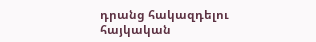դրանց հակազդելու հայկական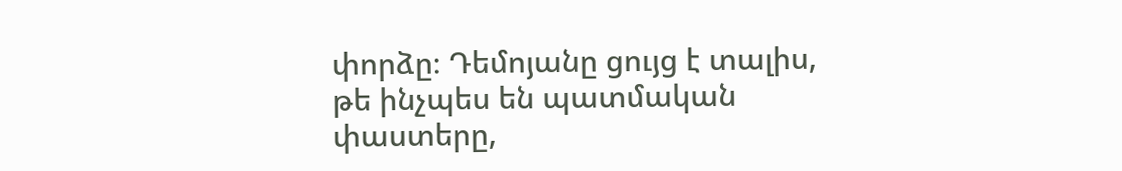փորձը։ Դեմոյանը ցույց է տալիս, թե ինչպես են պատմական փաստերը,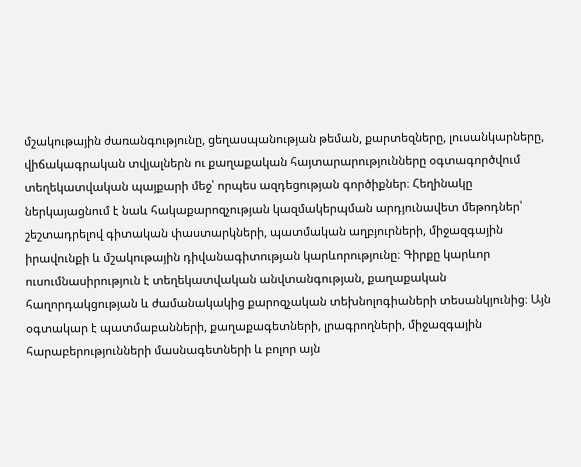մշակութային ժառանգությունը, ցեղասպանության թեման, քարտեզները, լուսանկարները, վիճակագրական տվյալներն ու քաղաքական հայտարարությունները օգտագործվում տեղեկատվական պայքարի մեջ՝ որպես ազդեցության գործիքներ։ Հեղինակը ներկայացնում է նաև հակաքարոզչության կազմակերպման արդյունավետ մեթոդներ՝ շեշտադրելով գիտական փաստարկների, պատմական աղբյուրների, միջազգային իրավունքի և մշակութային դիվանագիտության կարևորությունը։ Գիրքը կարևոր ուսումնասիրություն է տեղեկատվական անվտանգության, քաղաքական հաղորդակցության և ժամանակակից քարոզչական տեխնոլոգիաների տեսանկյունից։ Այն օգտակար է պատմաբանների, քաղաքագետների, լրագրողների, միջազգային հարաբերությունների մասնագետների և բոլոր այն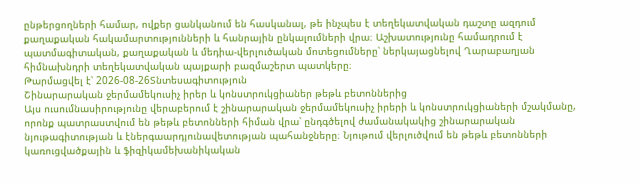ընթերցողների համար, ովքեր ցանկանում են հասկանալ, թե ինչպես է տեղեկատվական դաշտը ազդում քաղաքական հակամարտությունների և հանրային ընկալումների վրա։ Աշխատությունը համադրում է պատմագիտական, քաղաքական և մեդիա-վերլուծական մոտեցումները՝ ներկայացնելով Ղարաբաղյան հիմնախնդրի տեղեկատվական պայքարի բազմաշերտ պատկերը։
Թարմացվել է՝ 2026-08-26Տնտեսագիտություն
Շինարարական ջերմամեկուսիչ իրեր և կոնստրուկցիաներ թեթև բետոններից
Այս ուսումնասիրությունը վերաբերում է շինարարական ջերմամեկուսիչ իրերի և կոնստրուկցիաների մշակմանը, որոնք պատրաստվում են թեթև բետոնների հիման վրա՝ ընդգծելով ժամանակակից շինարարական նյութագիտության և էներգաարդյունավետության պահանջները։ Նյութում վերլուծվում են թեթև բետոնների կառուցվածքային և ֆիզիկամեխանիկական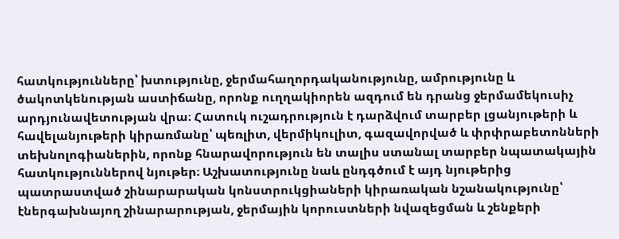հատկությունները՝ խտությունը, ջերմահաղորդականությունը, ամրությունը և ծակոտկենության աստիճանը, որոնք ուղղակիորեն ազդում են դրանց ջերմամեկուսիչ արդյունավետության վրա։ Հատուկ ուշադրություն է դարձվում տարբեր լցանյութերի և հավելանյութերի կիրառմանը՝ պեռլիտ, վերմիկուլիտ, գազավորված և փրփրաբետոնների տեխնոլոգիաներին, որոնք հնարավորություն են տալիս ստանալ տարբեր նպատակային հատկություններով նյութեր։ Աշխատությունը նաև ընդգծում է այդ նյութերից պատրաստված շինարարական կոնստրուկցիաների կիրառական նշանակությունը՝ էներգախնայող շինարարության, ջերմային կորուստների նվազեցման և շենքերի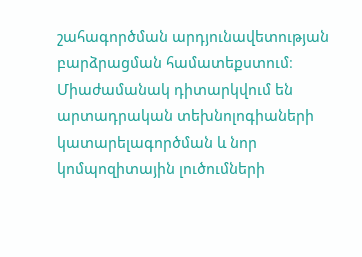շահագործման արդյունավետության բարձրացման համատեքստում։ Միաժամանակ դիտարկվում են արտադրական տեխնոլոգիաների կատարելագործման և նոր կոմպոզիտային լուծումների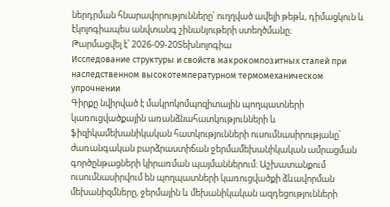ներդրման հնարավորությունները՝ ուղղված ավելի թեթև, դիմացկուն և էկոլոգիապես անվտանգ շինանյութերի ստեղծմանը։
Թարմացվել է՝ 2026-09-20Տեխնոլոգիա
Исследование структуры и свойств макрокомпозитных сталей при наследственном высокотемпературном термомеханическом упрочнении
Գիրքը նվիրված է մակրոկոմպոզիտային պողպատների կառուցվածքային առանձնահատկությունների և ֆիզիկամեխանիկական հատկությունների ուսումնասիրությանը՝ ժառանգական բարձրաստիճան ջերմամեխանիկական ամրացման գործընթացների կիրառման պայմաններում։ Աշխատանքում ուսումնասիրվում են պողպատների կառուցվածքի ձևավորման մեխանիզմները, ջերմային և մեխանիկական ազդեցությունների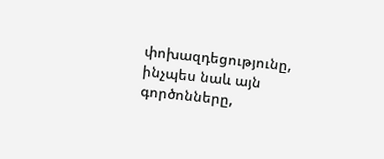փոխազդեցությունը, ինչպես նաև այն գործոնները,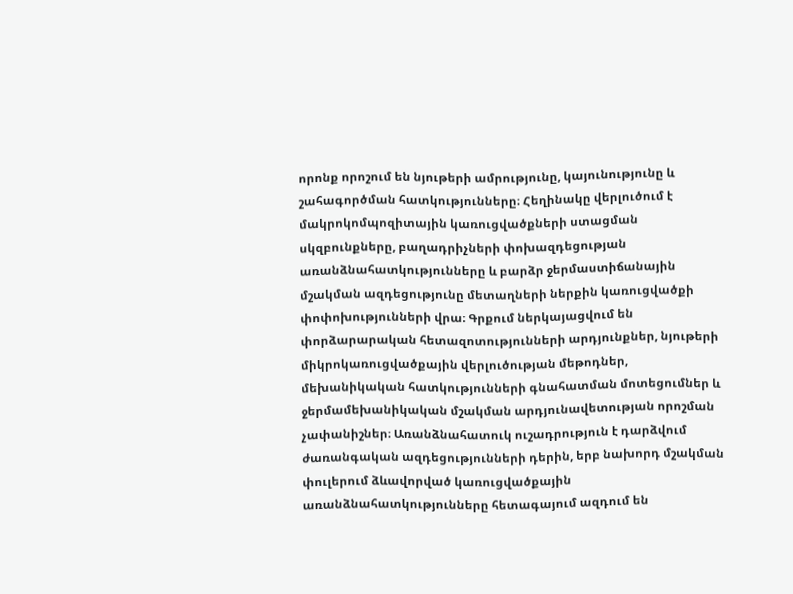որոնք որոշում են նյութերի ամրությունը, կայունությունը և շահագործման հատկությունները։ Հեղինակը վերլուծում է մակրոկոմպոզիտային կառուցվածքների ստացման սկզբունքները, բաղադրիչների փոխազդեցության առանձնահատկությունները և բարձր ջերմաստիճանային մշակման ազդեցությունը մետաղների ներքին կառուցվածքի փոփոխությունների վրա։ Գրքում ներկայացվում են փորձարարական հետազոտությունների արդյունքներ, նյութերի միկրոկառուցվածքային վերլուծության մեթոդներ, մեխանիկական հատկությունների գնահատման մոտեցումներ և ջերմամեխանիկական մշակման արդյունավետության որոշման չափանիշներ։ Առանձնահատուկ ուշադրություն է դարձվում ժառանգական ազդեցությունների դերին, երբ նախորդ մշակման փուլերում ձևավորված կառուցվածքային առանձնահատկությունները հետագայում ազդում են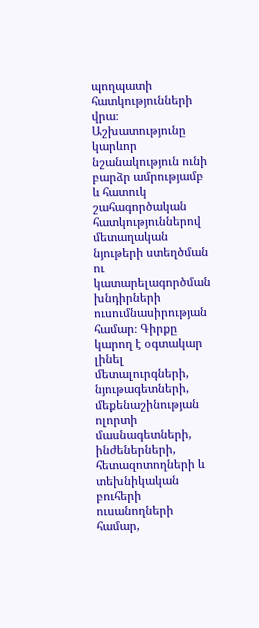պողպատի հատկությունների վրա։ Աշխատությունը կարևոր նշանակություն ունի բարձր ամրությամբ և հատուկ շահագործական հատկություններով մետաղական նյութերի ստեղծման ու կատարելագործման խնդիրների ուսումնասիրության համար։ Գիրքը կարող է օգտակար լինել մետալուրգների, նյութագետների, մեքենաշինության ոլորտի մասնագետների, ինժեներների, հետազոտողների և տեխնիկական բուհերի ուսանողների համար,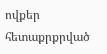ովքեր հետաքրքրված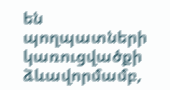են պողպատների կառուցվածքի ձևավորմամբ,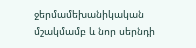ջերմամեխանիկական մշակմամբ և նոր սերնդի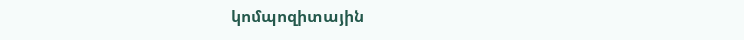կոմպոզիտային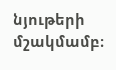նյութերի մշակմամբ։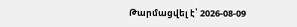Թարմացվել է՝ 2026-08-09